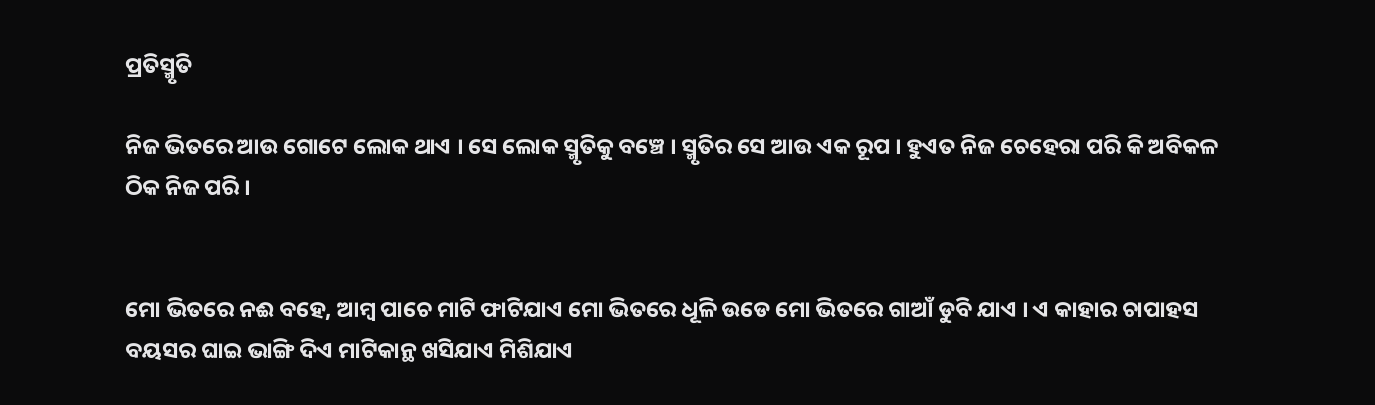ପ୍ରତିସ୍ମୃତି

ନିଜ ଭିତରେ ଆଉ ଗୋଟେ ଲୋକ ଥାଏ । ସେ ଲୋକ ସ୍ମୃତିକୁ ବଞ୍ଚେ । ସ୍ମୃତିର ସେ ଆଉ ଏକ ରୂପ । ହୁଏତ ନିଜ ଚେହେରା ପରି କି ଅବିକଳ ଠିକ ନିଜ ପରି ।


ମୋ ଭିତରେ ନଈ ବହେ, ଆମ୍ବ ପାଚେ ମାଟି ଫାଟିଯାଏ ମୋ ଭିତରେ ଧୂଳି ଉଡେ ମୋ ଭିତରେ ଗାଆଁ ଡୁବି ଯାଏ । ଏ କାହାର ଚାପାହସ ବୟସର ଘାଇ ଭାଙ୍ଗି ଦିଏ ମାଟିକାନ୍ଥ ଖସିଯାଏ ମିଶିଯାଏ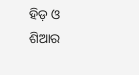ହିଡ଼ ଓ ଶିଆର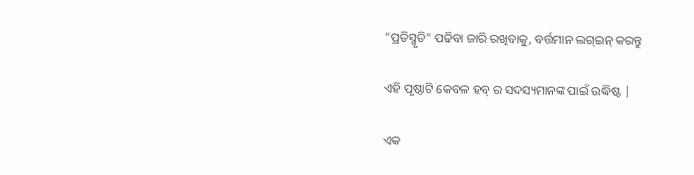"ପ୍ରତିସ୍ମୃତି" ପଢିବା ଜାରି ରଖିବାକୁ, ବର୍ତ୍ତମାନ ଲଗ୍ଇନ୍ କରନ୍ତୁ

ଏହି ପୃଷ୍ଠାଟି କେବଳ ହବ୍ ର ସଦସ୍ୟମାନଙ୍କ ପାଇଁ ଉଦ୍ଧିଷ୍ଟ |

ଏକ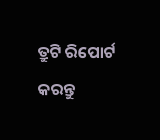ତ୍ରୁଟି ରିପୋର୍ଟ କରନ୍ତୁ